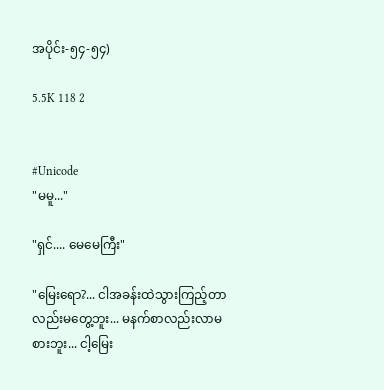အပိုင်း-၅၄-၅၄)

5.5K 118 2


#Unicode
"မမူ..."

"ရှင်.... မေမေကြီး"

"မြေးရော?... ငါအခန်းထဲသွားကြည့်တာလည်းမတွေ့ဘူး... မနက်စာလည်းလာမစားဘူး... ငါ့မြေး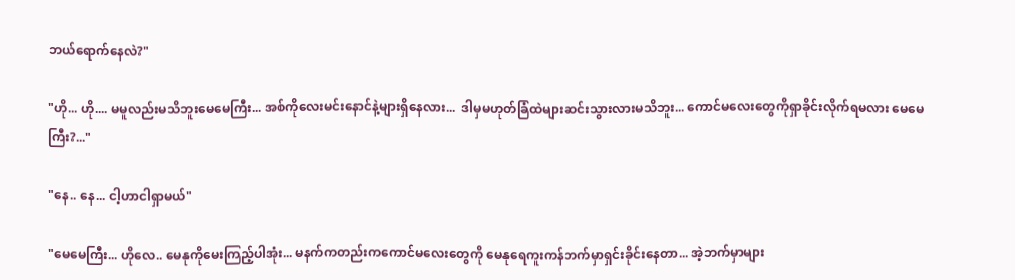ဘယ်ရောက်နေလဲ?"

"ဟို... ဟို.... မမူလည်းမသိဘူးမေမေကြီး... အစ်ကိုလေးမင်းနောင်နဲ့များရှိနေလား...  ဒါမှမဟုတ်ခြံထဲများဆင်းသွားလားမသိဘူး... ကောင်မလေးတွေကိုရှာခိုင်းလိုက်ရမလား မေမေကြီး?..."

"နေ.. နေ... ငါ့ဟာငါရှာမယ်"

"မေမေကြီး... ဟိုလေ.. မေနုကိုမေးကြည့်ပါအုံး... မနက်ကတည်းကကောင်မလေးတွေကို မေနုရေကူးကန်ဘက်မှာရှင်းခိုင်းနေတာ... အဲ့ဘက်မှာများ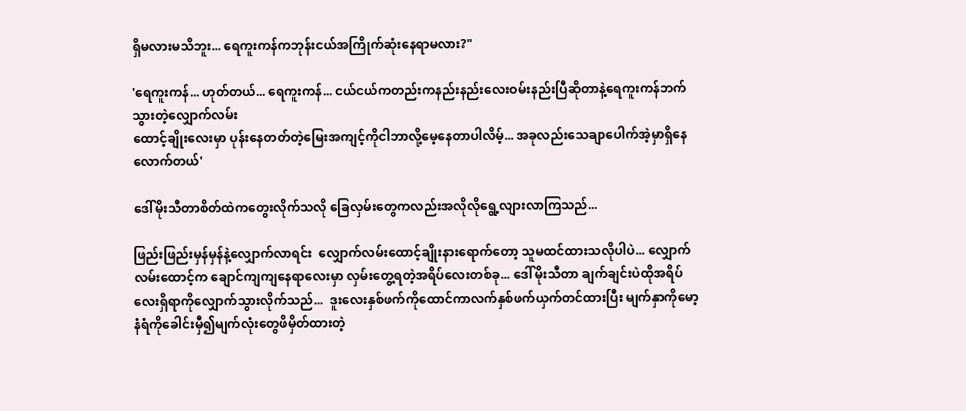ရှိမလားမသိဘူး... ရေကူးကန်ကဘုန်းငယ်အကြိုက်ဆုံးနေရာမလား?"

'ရေကူးကန်... ဟုတ်တယ်... ရေကူးကန်... ငယ်ငယ်ကတည်းကနည်းနည်းလေးဝမ်းနည်းပြီဆိုတာနဲ့ရေကူးကန်ဘက်သွားတဲ့လျှောက်လမ်း
ထောင့်ချိုးလေးမှာ ပုန်းနေတတ်တဲ့မြေးအကျင့်ကိုငါဘာလို့မေ့နေတာပါလိမ့်... အခုလည်းသေချာပေါက်အဲ့မှာရှိနေလောက်တယ်'

ဒေါ်မိုးသီတာစိတ်ထဲကတွေးလိုက်သလို ခြေလှမ်းတွေကလည်းအလိုလိုရွေ့လျားလာကြသည်...

ဖြည်းဖြည်းမှန်မှန်နဲ့လျှောက်လာရင်း  လျှောက်လမ်းထောင့်ချိုးနားရောက်တော့ သူမထင်ထားသလိုပါပဲ... လျှောက်လမ်းထောင့်က ချောင်ကျကျနေရာလေးမှာ လှမ်းတွေ့ရတဲ့အရိပ်လေးတစ်ခု... ဒေါ်မိုးသီတာ ချက်ချင်းပဲထိုအရိပ်လေးရှိရာကိုလျှောက်သွားလိုက်သည်...  ဒူးလေးနှစ်ဖက်ကိုထောင်ကာလက်နှစ်ဖက်ယှက်တင်ထားပြီး မျက်နှာကိုမော့ နံရံကိုခေါင်းမှီ၍မျက်လုံးတွေဖိမှိတ်ထားတဲ့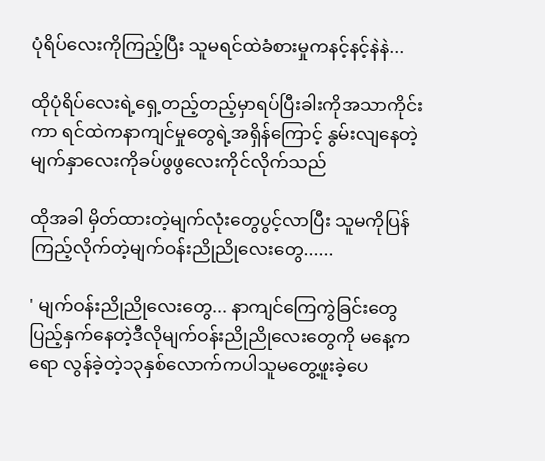ပုံရိပ်လေးကိုကြည့်ပြီး သူမရင်ထဲခံစားမှုကနင့်နင့်နဲနဲ...

ထိုပုံရိပ်လေးရဲ့ရှေ့တည့်တည့်မှာရပ်ပြီးခါးကိုအသာကိုင်းကာ ရင်ထဲကနာကျင်မှုတွေရဲ့အရှိန်ကြောင့် နွမ်းလျနေတဲ့မျက်နှာလေးကိုခပ်ဖွဖွလေးကိုင်လိုက်သည်

ထိုအခါ မှိတ်ထားတဲ့မျက်လုံးတွေပွင့်လာပြီး သူမကိုပြန်ကြည့်လိုက်တဲ့မျက်ဝန်းညိုညိုလေးတွေ......

' မျက်ဝန်းညိုညိုလေးတွေ... နာကျင်ကြေကွဲခြင်းတွေပြည့်နှက်နေတဲ့ဒီလိုမျက်ဝန်းညိုညိုလေးတွေကို မနေ့ကရော လွန်ခဲ့တဲ့၁၃နှစ်လောက်ကပါသူမတွေ့ဖူးခဲ့ပေ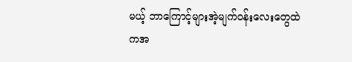မယ့် ဘာကြောင့်များအဲ့မျက်ဝန်းလေးတွေထဲကအ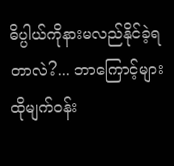ဓိပ္ပါယ်ကိုနားမလည်နိုင်ခဲ့ရတာလဲ?... ဘာကြောင့်များ ထိုမျက်ဝန်း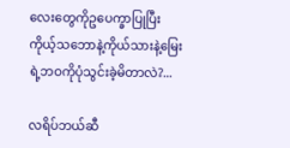လေးတွေကိုဥပေက္ခာပြုပြီး ကိုယ့်သဘောနဲ့ကိုယ်သားနဲ့မြေးရဲ့ဘဝကိုပုံသွင်းခဲ့မိတာလဲ?...

လရိပ်ဘယ်ဆီ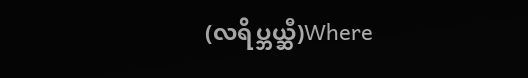(လရိပ္ဘယ္ဆီ)Where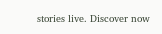stories live. Discover now